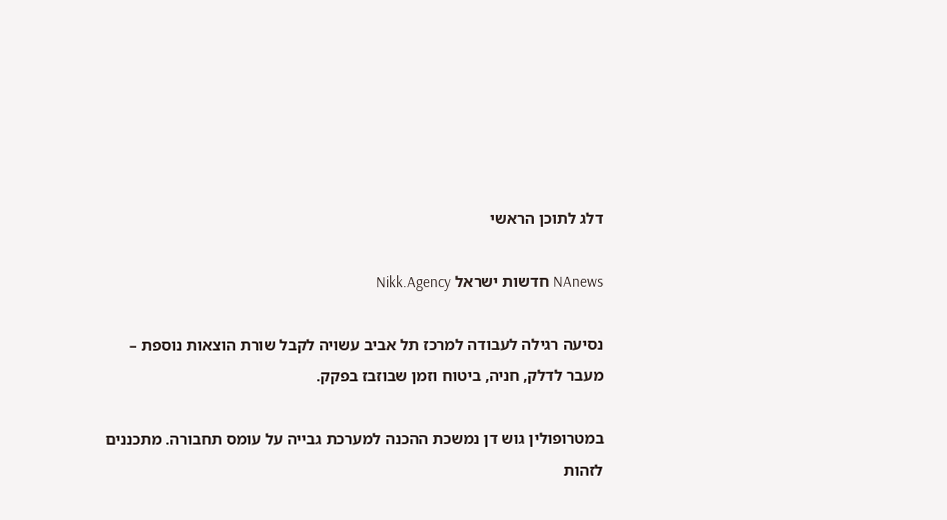דלג לתוכן הראשי

NAnews חדשות ישראל Nikk.Agency

נסיעה רגילה לעבודה למרכז תל אביב עשויה לקבל שורת הוצאות נוספת – מעבר לדלק, חניה, ביטוח וזמן שבוזבז בפקק.

במטרופולין גוש דן נמשכת ההכנה למערכת גבייה על עומס תחבורה. מתכננים לזהות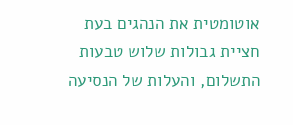אוטומטית את הנהגים בעת חציית גבולות שלוש טבעות התשלום, והעלות של הנסיעה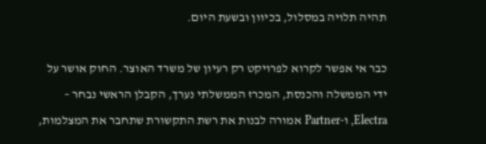תהיה תלויה במסלול, בכיוון ובשעת היום.

כבר אי אפשר לקרוא לפרויקט רק רעיון של משרד האוצר. החוק אושר על ידי הממשלה והכנסת, המכרז הממשלתי נערך, הקבלן הראשי נבחר – Electra, ו-Partner אמורה לבנות את רשת התקשורת שתחבר את המצלמות,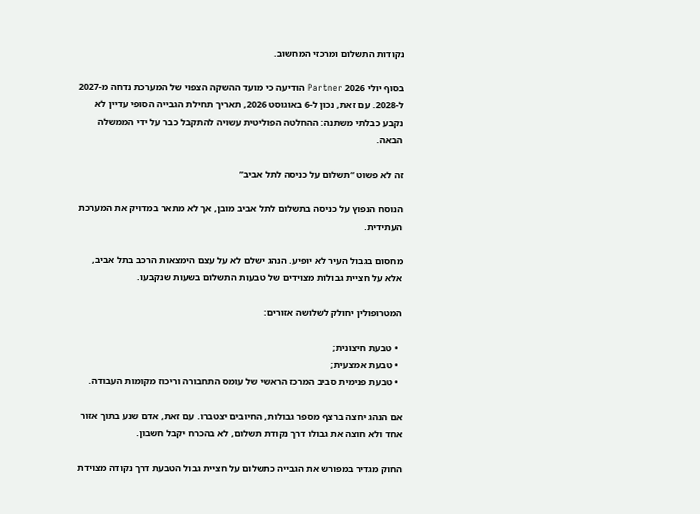נקודות התשלום ומרכזי המחשוב.

בסוף יולי 2026 Partner הודיעה כי מועד ההשקה הצפוי של המערכת נדחה מ-2027 ל-2028. עם זאת, נכון ל-6 באוגוסט 2026, תאריך תחילת הגבייה הסופי עדיין לא נקבע כבלתי משתנה: ההחלטה הפוליטית עשויה להתקבל כבר על ידי הממשלה הבאה.

זה לא פשוט “תשלום על כניסה לתל אביב”

הנוסח הנפוץ על כניסה בתשלום לתל אביב מובן, אך לא מתאר במדויק את המערכת העתידית.

מחסום בגבול העיר לא יופיע. הנהג ישלם לא על עצם הימצאות הרכב בתל אביב, אלא על חציית גבולות מצוידים של טבעות התשלום בשעות שנקבעו.

המטרופולין יחולק לשלושה אזורים:

  • טבעת חיצונית;
  • טבעת אמצעית;
  • טבעת פנימית סביב המרכז הראשי של עומס התחבורה וריכוז מקומות העבודה.

אם הנהג יחצה ברצף מספר גבולות, החיובים יצטברו. עם זאת, אדם שנע בתוך אזור אחד ולא חוצה את גבולו דרך נקודת תשלום, לא בהכרח יקבל חשבון.

החוק מגדיר במפורש את הגבייה כתשלום על חציית גבול הטבעת דרך נקודה מצוידת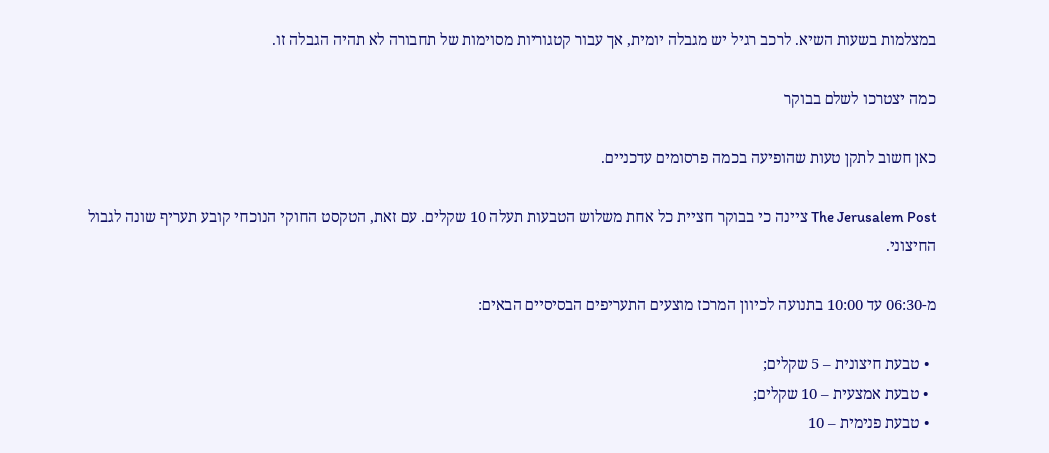במצלמות בשעות השיא. לרכב רגיל יש מגבלה יומית, אך עבור קטגוריות מסוימות של תחבורה לא תהיה הגבלה זו.

כמה יצטרכו לשלם בבוקר

כאן חשוב לתקן טעות שהופיעה בכמה פרסומים עדכניים.

The Jerusalem Post ציינה כי בבוקר חציית כל אחת משלוש הטבעות תעלה 10 שקלים. עם זאת, הטקסט החוקי הנוכחי קובע תעריף שונה לגבול החיצוני.

מ-06:30 עד 10:00 בתנועה לכיוון המרכז מוצעים התעריפים הבסיסיים הבאים:

  • טבעת חיצונית – 5 שקלים;
  • טבעת אמצעית – 10 שקלים;
  • טבעת פנימית – 10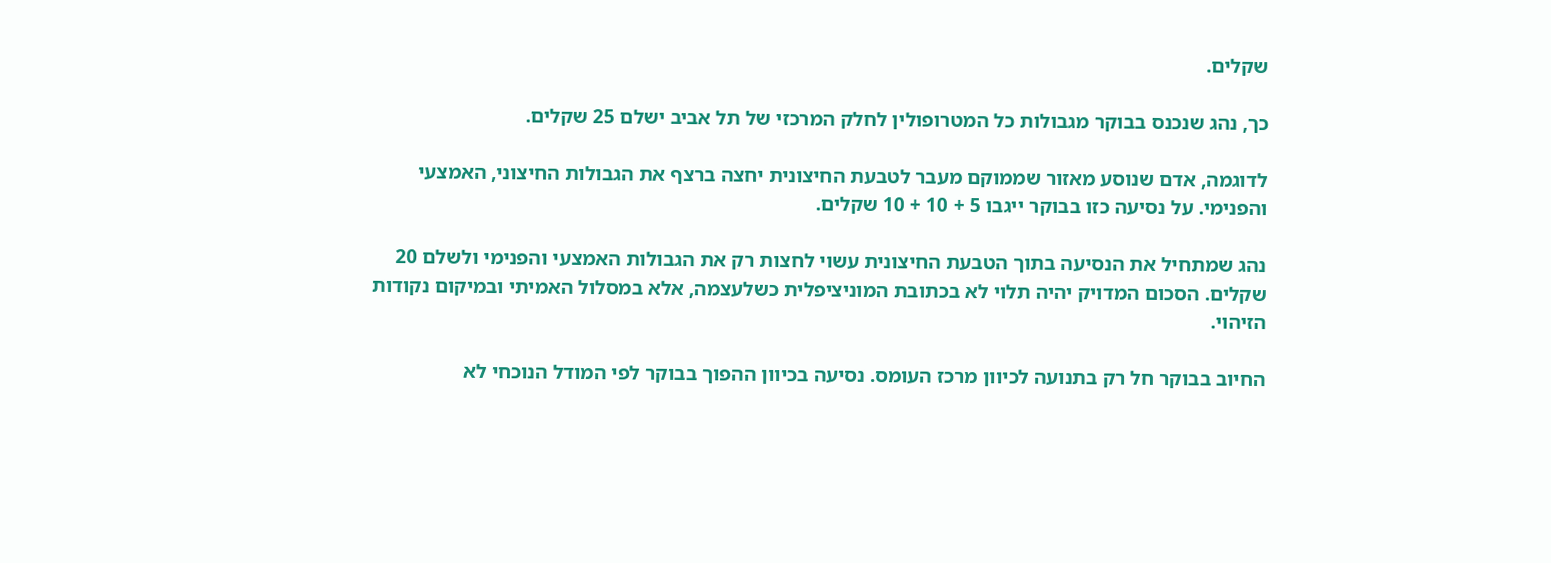שקלים.

כך, נהג שנכנס בבוקר מגבולות כל המטרופולין לחלק המרכזי של תל אביב ישלם 25 שקלים.

לדוגמה, אדם שנוסע מאזור שממוקם מעבר לטבעת החיצונית יחצה ברצף את הגבולות החיצוני, האמצעי והפנימי. על נסיעה כזו בבוקר ייגבו 5 + 10 + 10 שקלים.

נהג שמתחיל את הנסיעה בתוך הטבעת החיצונית עשוי לחצות רק את הגבולות האמצעי והפנימי ולשלם 20 שקלים. הסכום המדויק יהיה תלוי לא בכתובת המוניציפלית כשלעצמה, אלא במסלול האמיתי ובמיקום נקודות הזיהוי.

החיוב בבוקר חל רק בתנועה לכיוון מרכז העומס. נסיעה בכיוון ההפוך בבוקר לפי המודל הנוכחי לא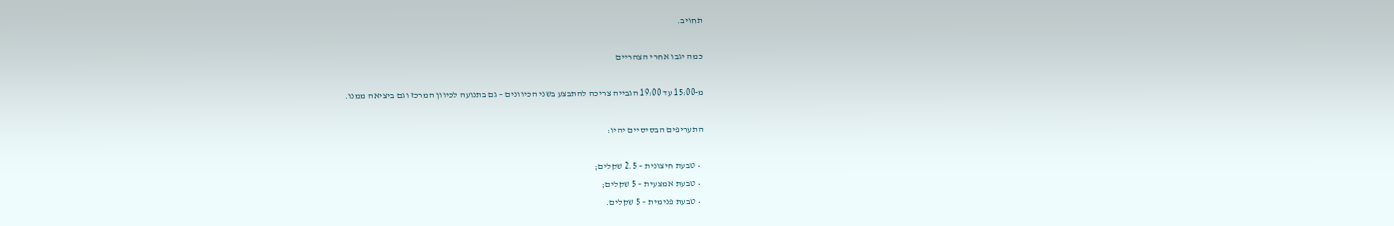תחויב.

כמה יגבו אחרי הצהריים

מ-15:00 עד 19:00 הגבייה צריכה להתבצע בשני הכיוונים – גם בתנועה לכיוון המרכז וגם ביציאה ממנו.

התעריפים הבסיסיים יהיו:

  • טבעת חיצונית – 2.5 שקלים;
  • טבעת אמצעית – 5 שקלים;
  • טבעת פנימית – 5 שקלים.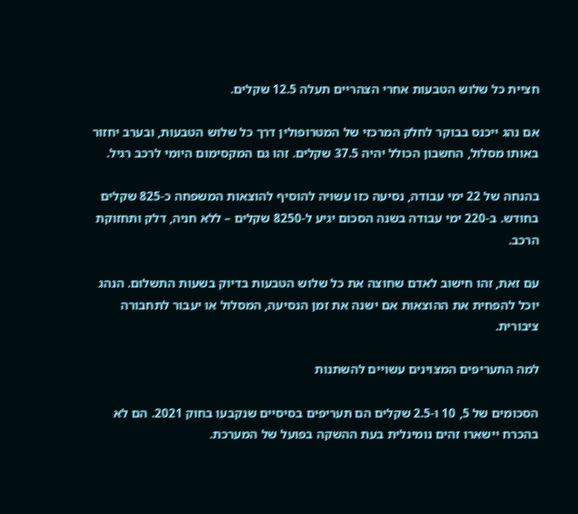חציית כל שלוש הטבעות אחרי הצהריים תעלה 12.5 שקלים.

אם נהג ייכנס בבוקר לחלק המרכזי של המטרופולין דרך כל שלוש הטבעות, ובערב יחזור באותו מסלול, החשבון הכולל יהיה 37.5 שקלים. זהו גם המקסימום היומי לרכב רגיל.

בהנחה של 22 ימי עבודה, נסיעה כזו עשויה להוסיף להוצאות המשפחה כ-825 שקלים בחודש. ב-220 ימי עבודה בשנה הסכום יגיע ל-8250 שקלים – ללא חניה, דלק ותחזוקת הרכב.

עם זאת, זהו חישוב לאדם שחוצה את כל שלוש הטבעות בדיוק בשעות התשלום. הנהג יוכל להפחית את ההוצאות אם ישנה את זמן הנסיעה, המסלול או יעבור לתחבורה ציבורית.

למה התעריפים המצוינים עשויים להשתנות

הסכומים של 5, 10 ו-2.5 שקלים הם תעריפים בסיסיים שנקבעו בחוק 2021. הם לא בהכרח יישארו זהים נומינלית בעת ההשקה בפועל של המערכת.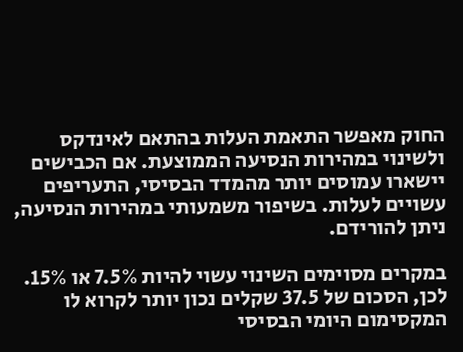החוק מאפשר התאמת העלות בהתאם לאינדקס ולשינוי במהירות הנסיעה הממוצעת. אם הכבישים יישארו עמוסים יותר מהמדד הבסיסי, התעריפים עשויים לעלות. בשיפור משמעותי במהירות הנסיעה, ניתן להורידם.

במקרים מסוימים השינוי עשוי להיות 7.5% או 15%. לכן, הסכום של 37.5 שקלים נכון יותר לקרוא לו המקסימום היומי הבסיסי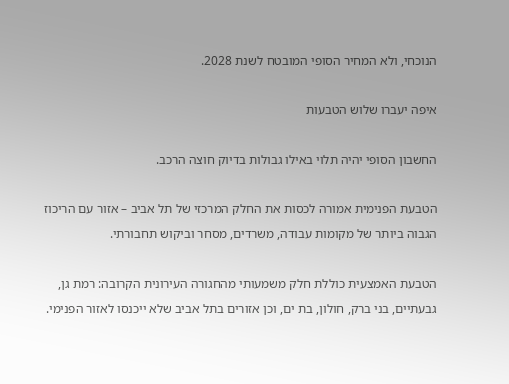הנוכחי, ולא המחיר הסופי המובטח לשנת 2028.

איפה יעברו שלוש הטבעות

החשבון הסופי יהיה תלוי באילו גבולות בדיוק חוצה הרכב.

הטבעת הפנימית אמורה לכסות את החלק המרכזי של תל אביב – אזור עם הריכוז הגבוה ביותר של מקומות עבודה, משרדים, מסחר וביקוש תחבורתי.

הטבעת האמצעית כוללת חלק משמעותי מהחגורה העירונית הקרובה: רמת גן, גבעתיים, בני ברק, חולון, בת ים, וכן אזורים בתל אביב שלא ייכנסו לאזור הפנימי.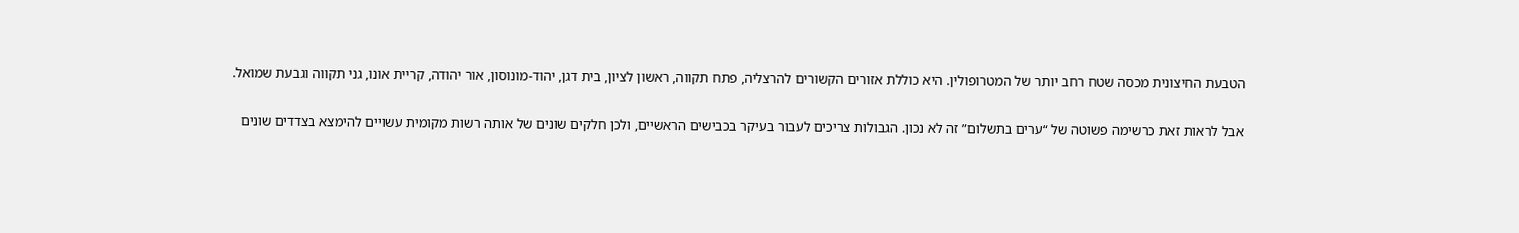הטבעת החיצונית מכסה שטח רחב יותר של המטרופולין. היא כוללת אזורים הקשורים להרצליה, פתח תקווה, ראשון לציון, בית דגן, יהוד-מונוסון, אור יהודה, קריית אונו, גני תקווה וגבעת שמואל.

אבל לראות זאת כרשימה פשוטה של “ערים בתשלום” זה לא נכון. הגבולות צריכים לעבור בעיקר בכבישים הראשיים, ולכן חלקים שונים של אותה רשות מקומית עשויים להימצא בצדדים שונים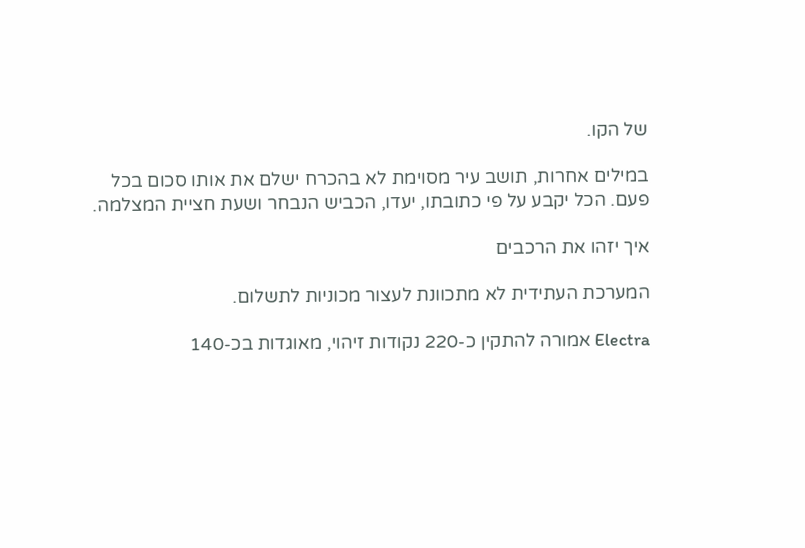של הקו.

במילים אחרות, תושב עיר מסוימת לא בהכרח ישלם את אותו סכום בכל פעם. הכל יקבע על פי כתובתו, יעדו, הכביש הנבחר ושעת חציית המצלמה.

איך יזהו את הרכבים

המערכת העתידית לא מתכוונת לעצור מכוניות לתשלום.

Electra אמורה להתקין כ-220 נקודות זיהוי, מאוגדות בכ-140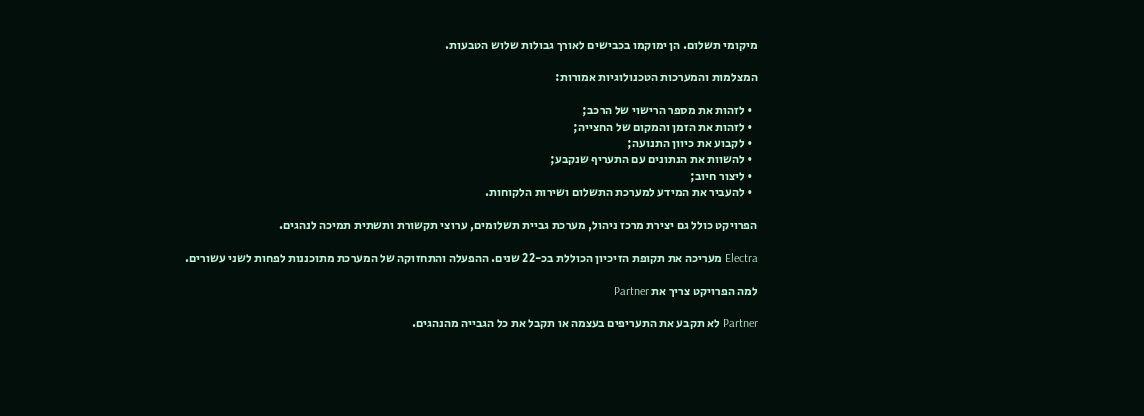מיקומי תשלום. הן ימוקמו בכבישים לאורך גבולות שלוש הטבעות.

המצלמות והמערכות הטכנולוגיות אמורות:

  • לזהות את מספר הרישוי של הרכב;
  • לזהות את הזמן והמקום של החצייה;
  • לקבוע את כיוון התנועה;
  • להשוות את הנתונים עם התעריף שנקבע;
  • ליצור חיוב;
  • להעביר את המידע למערכת התשלום ושירות הלקוחות.

הפרויקט כולל גם יצירת מרכז ניהול, מערכת גביית תשלומים, ערוצי תקשורת ותשתית תמיכה לנהגים.

Electra מעריכה את תקופת הזיכיון הכוללת בכ-22 שנים. ההפעלה והתחזוקה של המערכת מתוכננות לפחות לשני עשורים.

למה הפרויקט צריך את Partner

Partner לא תקבע את התעריפים בעצמה או תקבל את כל הגבייה מהנהגים.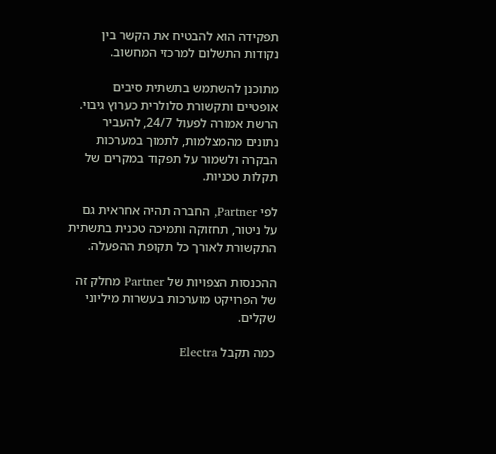תפקידה הוא להבטיח את הקשר בין נקודות התשלום למרכזי המחשוב.

מתוכנן להשתמש בתשתית סיבים אופטיים ותקשורת סלולרית כערוץ גיבוי. הרשת אמורה לפעול 24/7, להעביר נתונים מהמצלמות, לתמוך במערכות הבקרה ולשמור על תפקוד במקרים של תקלות טכניות.

לפי Partner, החברה תהיה אחראית גם על ניטור, תחזוקה ותמיכה טכנית בתשתית התקשורת לאורך כל תקופת ההפעלה.

ההכנסות הצפויות של Partner מחלק זה של הפרויקט מוערכות בעשרות מיליוני שקלים.

כמה תקבל Electra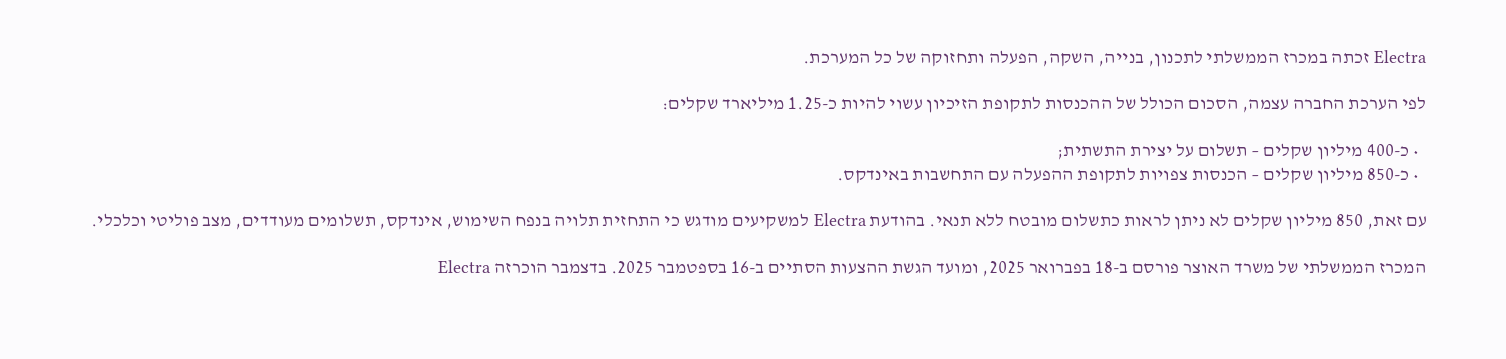Electra זכתה במכרז הממשלתי לתכנון, בנייה, השקה, הפעלה ותחזוקה של כל המערכת.

לפי הערכת החברה עצמה, הסכום הכולל של ההכנסות לתקופת הזיכיון עשוי להיות כ-1.25 מיליארד שקלים:

  • כ-400 מיליון שקלים – תשלום על יצירת התשתית;
  • כ-850 מיליון שקלים – הכנסות צפויות לתקופת ההפעלה עם התחשבות באינדקס.

עם זאת, 850 מיליון שקלים לא ניתן לראות כתשלום מובטח ללא תנאי. בהודעת Electra למשקיעים מודגש כי התחזית תלויה בנפח השימוש, אינדקס, תשלומים מעודדים, מצב פוליטי וכלכלי.

המכרז הממשלתי של משרד האוצר פורסם ב-18 בפברואר 2025, ומועד הגשת ההצעות הסתיים ב-16 בספטמבר 2025. בדצמבר הוכרזה Electra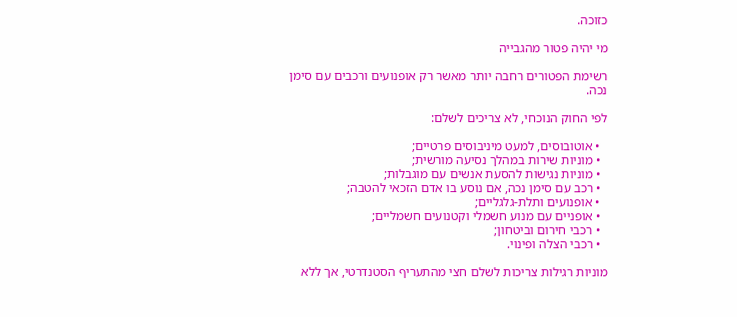כזוכה.

מי יהיה פטור מהגבייה

רשימת הפטורים רחבה יותר מאשר רק אופנועים ורכבים עם סימן נכה.

לפי החוק הנוכחי, לא צריכים לשלם:

  • אוטובוסים, למעט מיניבוסים פרטיים;
  • מוניות שירות במהלך נסיעה מורשית;
  • מוניות נגישות להסעת אנשים עם מוגבלות;
  • רכב עם סימן נכה, אם נוסע בו אדם הזכאי להטבה;
  • אופנועים ותלת-גלגליים;
  • אופניים עם מנוע חשמלי וקטנועים חשמליים;
  • רכבי חירום וביטחון;
  • רכבי הצלה ופינוי.

מוניות רגילות צריכות לשלם חצי מהתעריף הסטנדרטי, אך ללא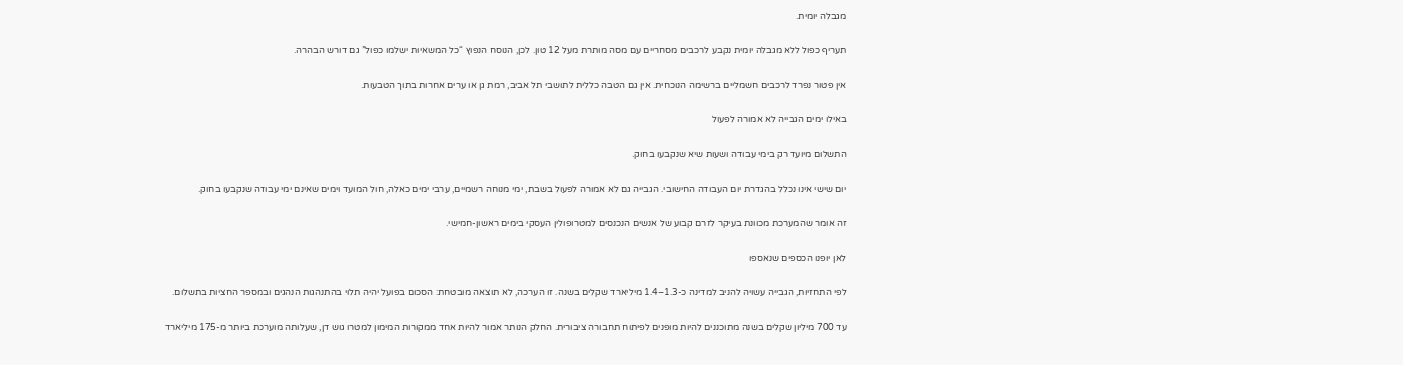מגבלה יומית.

תעריף כפול ללא מגבלה יומית נקבע לרכבים מסחריים עם מסה מותרת מעל 12 טון. לכן, הנוסח הנפוץ “כל המשאיות ישלמו כפול” גם דורש הבהרה.

אין פטור נפרד לרכבים חשמליים ברשימה הנוכחית. אין גם הטבה כללית לתושבי תל אביב, רמת גן או ערים אחרות בתוך הטבעות.

באילו ימים הגבייה לא אמורה לפעול

התשלום מיועד רק בימי עבודה ושעות שיא שנקבעו בחוק.

יום שישי אינו נכלל בהגדרת יום העבודה החישובי. הגבייה גם לא אמורה לפעול בשבת, ימי מנוחה רשמיים, ערבי ימים כאלה, חול המועד וימים שאינם ימי עבודה שנקבעו בחוק.

זה אומר שהמערכת מכוונת בעיקר לזרם קבוע של אנשים הנכנסים למטרופולין העסקי בימים ראשון-חמישי.

לאן יופנו הכספים שנאספו

לפי התחזיות, הגבייה עשויה להניב למדינה כ-1.3–1.4 מיליארד שקלים בשנה. זו הערכה, לא תוצאה מובטחת: הסכום בפועל יהיה תלוי בהתנהגות הנהגים ובמספר החציות בתשלום.

עד 700 מיליון שקלים בשנה מתוכננים להיות מופנים לפיתוח תחבורה ציבורית. החלק הנותר אמור להיות אחד ממקורות המימון למטרו גוש דן, שעלותה מוערכת ביותר מ-175 מיליארד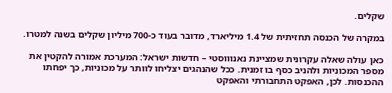שקלים.

במקרה של הכנסה תחזיתית של 1.4 מיליארד, מדובר בעוד כ-700 מיליון שקלים בשנה למטרו.

כאן עולה שאלה עקרונית שמציינת נאנוווסטי – חדשות ישראל: המערכת אמורה להקטין את מספר המכוניות ולהניב כסף בו זמנית. ככל שהנהגים יצליחו לוותר על מכוניות, כך יפחתו ההכנסות. לכן, האפקט התחבורתי והאפקט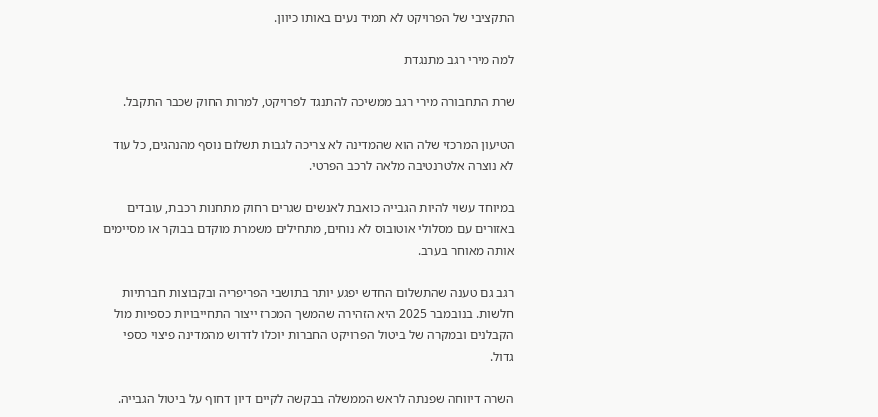התקציבי של הפרויקט לא תמיד נעים באותו כיוון.

למה מירי רגב מתנגדת

שרת התחבורה מירי רגב ממשיכה להתנגד לפרויקט, למרות החוק שכבר התקבל.

הטיעון המרכזי שלה הוא שהמדינה לא צריכה לגבות תשלום נוסף מהנהגים, כל עוד לא נוצרה אלטרנטיבה מלאה לרכב הפרטי.

במיוחד עשוי להיות הגבייה כואבת לאנשים שגרים רחוק מתחנות רכבת, עובדים באזורים עם מסלולי אוטובוס לא נוחים, מתחילים משמרת מוקדם בבוקר או מסיימים אותה מאוחר בערב.

רגב גם טענה שהתשלום החדש יפגע יותר בתושבי הפריפריה ובקבוצות חברתיות חלשות. בנובמבר 2025 היא הזהירה שהמשך המכרז ייצור התחייבויות כספיות מול הקבלנים ובמקרה של ביטול הפרויקט החברות יוכלו לדרוש מהמדינה פיצוי כספי גדול.

השרה דיווחה שפנתה לראש הממשלה בבקשה לקיים דיון דחוף על ביטול הגבייה.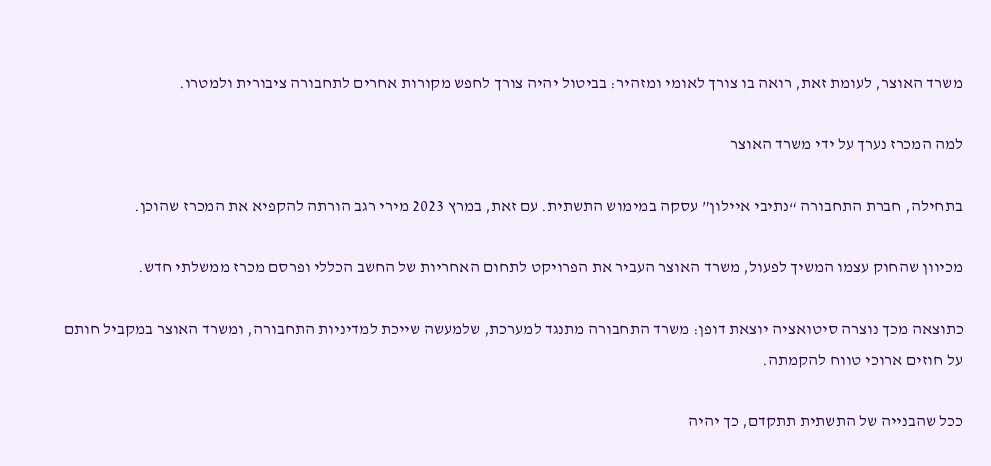משרד האוצר, לעומת זאת, רואה בו צורך לאומי ומזהיר: בביטול יהיה צורך לחפש מקורות אחרים לתחבורה ציבורית ולמטרו.

למה המכרז נערך על ידי משרד האוצר

בתחילה, חברת התחבורה “נתיבי איילון” עסקה במימוש התשתית. עם זאת, במרץ 2023 מירי רגב הורתה להקפיא את המכרז שהוכן.

מכיוון שהחוק עצמו המשיך לפעול, משרד האוצר העביר את הפרויקט לתחום האחריות של החשב הכללי ופרסם מכרז ממשלתי חדש.

כתוצאה מכך נוצרה סיטואציה יוצאת דופן: משרד התחבורה מתנגד למערכת, שלמעשה שייכת למדיניות התחבורה, ומשרד האוצר במקביל חותם על חוזים ארוכי טווח להקמתה.

ככל שהבנייה של התשתית תתקדם, כך יהיה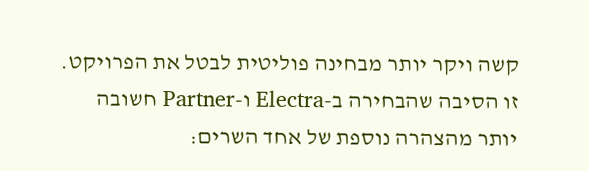קשה ויקר יותר מבחינה פוליטית לבטל את הפרויקט. זו הסיבה שהבחירה ב-Electra ו-Partner חשובה יותר מהצהרה נוספת של אחד השרים: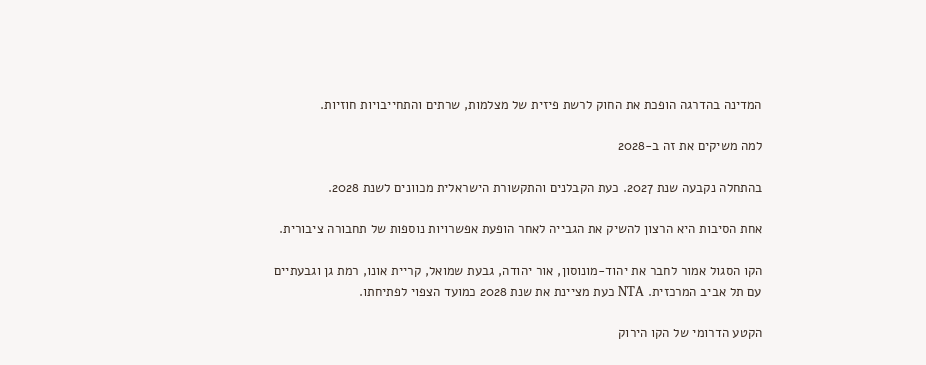המדינה בהדרגה הופכת את החוק לרשת פיזית של מצלמות, שרתים והתחייבויות חוזיות.

למה משיקים את זה ב-2028

בהתחלה נקבעה שנת 2027. כעת הקבלנים והתקשורת הישראלית מכוונים לשנת 2028.

אחת הסיבות היא הרצון להשיק את הגבייה לאחר הופעת אפשרויות נוספות של תחבורה ציבורית.

הקו הסגול אמור לחבר את יהוד-מונוסון, אור יהודה, גבעת שמואל, קריית אונו, רמת גן וגבעתיים עם תל אביב המרכזית. NTA כעת מציינת את שנת 2028 כמועד הצפוי לפתיחתו.

הקטע הדרומי של הקו הירוק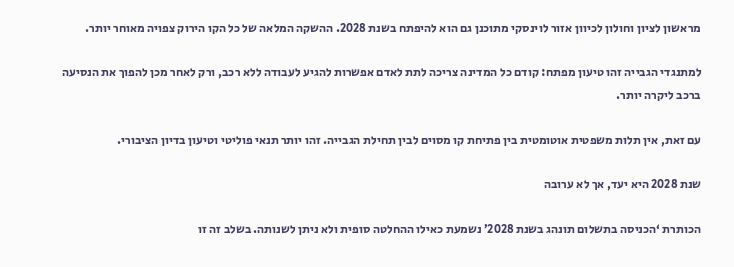מראשון לציון וחולון לכיוון אזור לוינסקי מתוכנן גם הוא להיפתח בשנת 2028. ההשקה המלאה של כל הקו הירוק צפויה מאוחר יותר.

למתנגדי הגבייה זהו טיעון מפתח: קודם כל המדינה צריכה לתת לאדם אפשרות להגיע לעבודה ללא רכב, ורק לאחר מכן להפוך את הנסיעה ברכב ליקרה יותר.

עם זאת, אין תלות משפטית אוטומטית בין פתיחת קו מסוים לבין תחילת הגבייה. זהו יותר תנאי פוליטי וטיעון בדיון הציבורי.

שנת 2028 היא יעד, אך לא ערובה

הכותרת ‘הכניסה בתשלום תונהג בשנת 2028’ נשמעת כאילו ההחלטה סופית ולא ניתן לשנותה. בשלב זה זו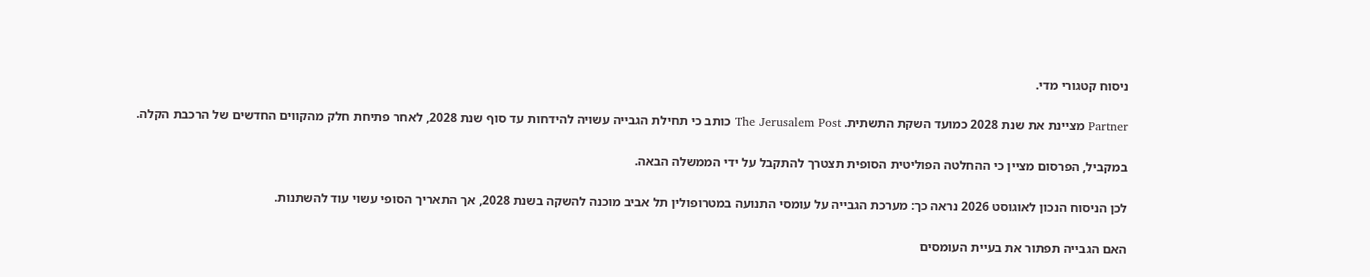ניסוח קטגורי מדי.

Partner מציינת את שנת 2028 כמועד השקת התשתית. The Jerusalem Post כותב כי תחילת הגבייה עשויה להידחות עד סוף שנת 2028, לאחר פתיחת חלק מהקווים החדשים של הרכבת הקלה.

במקביל, הפרסום מציין כי ההחלטה הפוליטית הסופית תצטרך להתקבל על ידי הממשלה הבאה.

לכן הניסוח הנכון לאוגוסט 2026 נראה כך: מערכת הגבייה על עומסי התנועה במטרופולין תל אביב מוכנה להשקה בשנת 2028, אך התאריך הסופי עשוי עוד להשתנות.

האם הגבייה תפתור את בעיית העומסים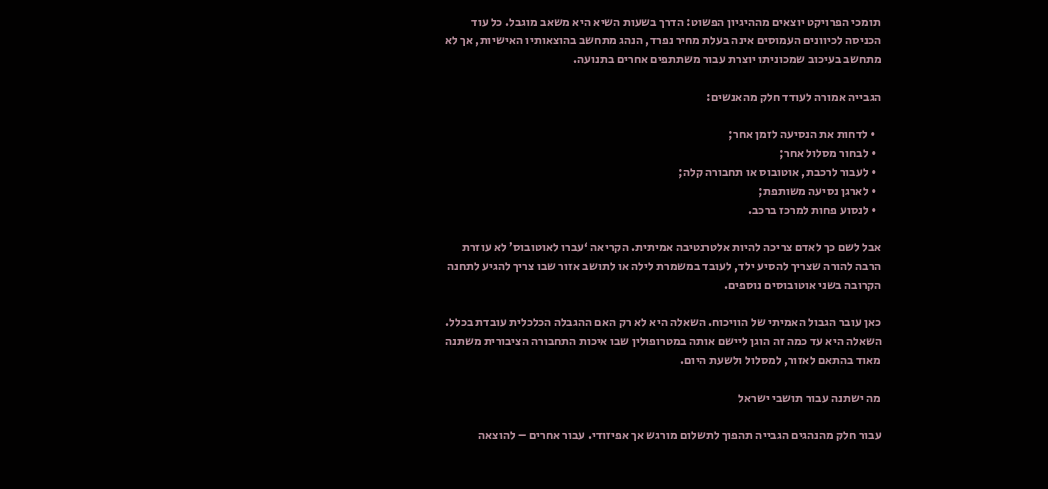תומכי הפרויקט יוצאים מההיגיון הפשוט: הדרך בשעות השיא היא משאב מוגבל. כל עוד הכניסה לכיוונים העמוסים אינה בעלת מחיר נפרד, הנהג מתחשב בהוצאותיו האישיות, אך לא מתחשב בעיכוב שמכוניתו יוצרת עבור משתתפים אחרים בתנועה.

הגבייה אמורה לעודד חלק מהאנשים:

  • לדחות את הנסיעה לזמן אחר;
  • לבחור מסלול אחר;
  • לעבור לרכבת, אוטובוס או תחבורה קלה;
  • לארגן נסיעה משותפת;
  • לנסוע פחות למרכז ברכב.

אבל לשם כך לאדם צריכה להיות אלטרנטיבה אמיתית. הקריאה ‘עברו לאוטובוס’ לא עוזרת הרבה להורה שצריך להסיע ילד, לעובד במשמרת לילה או לתושב אזור שבו צריך להגיע לתחנה הקרובה בשני אוטובוסים נוספים.

כאן עובר הגבול האמיתי של הוויכוח. השאלה היא לא רק האם ההגבלה הכלכלית עובדת בכלל. השאלה היא עד כמה זה הוגן ליישם אותה במטרופולין שבו איכות התחבורה הציבורית משתנה מאוד בהתאם לאזור, למסלול ולשעת היום.

מה ישתנה עבור תושבי ישראל

עבור חלק מהנהגים הגבייה תהפוך לתשלום מורגש אך אפיזודי. עבור אחרים – להוצאה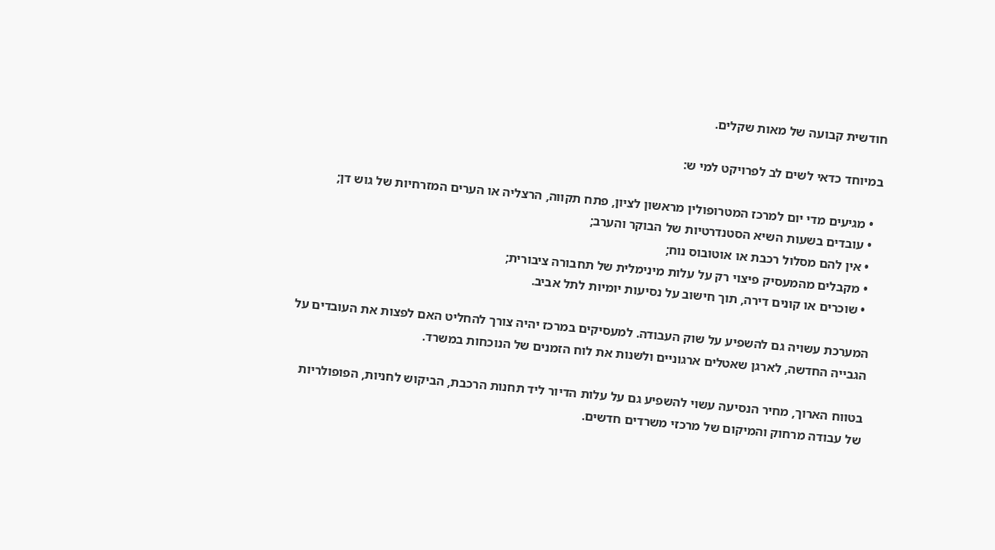חודשית קבועה של מאות שקלים.

במיוחד כדאי לשים לב לפרויקט למי ש:

  • מגיעים מדי יום למרכז המטרופולין מראשון לציון, פתח תקווה, הרצליה או הערים המזרחיות של גוש דן;
  • עובדים בשעות השיא הסטנדרטיות של הבוקר והערב;
  • אין להם מסלול רכבת או אוטובוס נוח;
  • מקבלים מהמעסיק פיצוי רק על עלות מינימלית של תחבורה ציבורית;
  • שוכרים או קונים דירה, תוך חישוב על נסיעות יומיות לתל אביב.

המערכת עשויה גם להשפיע על שוק העבודה. למעסיקים במרכז יהיה צורך להחליט האם לפצות את העובדים על הגבייה החדשה, לארגן שאטלים ארגוניים ולשנות את לוח הזמנים של הנוכחות במשרד.

בטווח הארוך, מחיר הנסיעה עשוי להשפיע גם על עלות הדיור ליד תחנות הרכבת, הביקוש לחניות, הפופולריות של עבודה מרחוק והמיקום של מרכזי משרדים חדשים.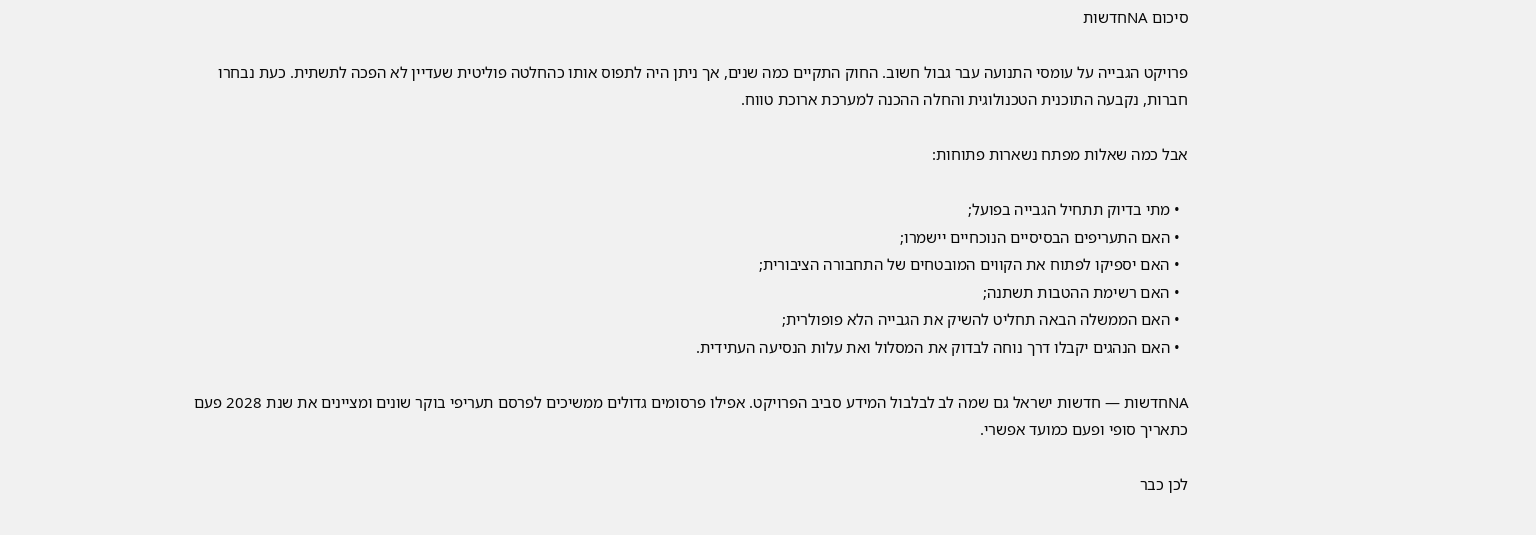סיכום NAחדשות

פרויקט הגבייה על עומסי התנועה עבר גבול חשוב. החוק התקיים כמה שנים, אך ניתן היה לתפוס אותו כהחלטה פוליטית שעדיין לא הפכה לתשתית. כעת נבחרו חברות, נקבעה התוכנית הטכנולוגית והחלה ההכנה למערכת ארוכת טווח.

אבל כמה שאלות מפתח נשארות פתוחות:

  • מתי בדיוק תתחיל הגבייה בפועל;
  • האם התעריפים הבסיסיים הנוכחיים יישמרו;
  • האם יספיקו לפתוח את הקווים המובטחים של התחבורה הציבורית;
  • האם רשימת ההטבות תשתנה;
  • האם הממשלה הבאה תחליט להשיק את הגבייה הלא פופולרית;
  • האם הנהגים יקבלו דרך נוחה לבדוק את המסלול ואת עלות הנסיעה העתידית.

NAחדשות — חדשות ישראל גם שמה לב לבלבול המידע סביב הפרויקט. אפילו פרסומים גדולים ממשיכים לפרסם תעריפי בוקר שונים ומציינים את שנת 2028 פעם כתאריך סופי ופעם כמועד אפשרי.

לכן כבר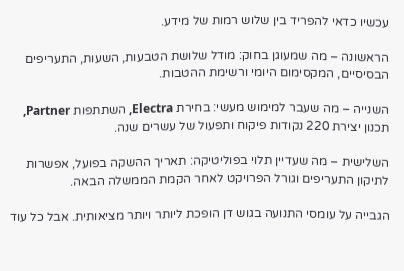עכשיו כדאי להפריד בין שלוש רמות של מידע.

הראשונה – מה שמעוגן בחוק: מודל שלושת הטבעות, השעות, התעריפים הבסיסיים, המקסימום היומי ורשימת ההטבות.

השנייה – מה שעבר למימוש מעשי: בחירת Electra, השתתפות Partner, תכנון יצירת 220 נקודות פיקוח ותפעול של עשרים שנה.

השלישית – מה שעדיין תלוי בפוליטיקה: תאריך ההשקה בפועל, אפשרות לתיקון התעריפים וגורל הפרויקט לאחר הקמת הממשלה הבאה.

הגבייה על עומסי התנועה בגוש דן הופכת ליותר ויותר מציאותית. אבל כל עוד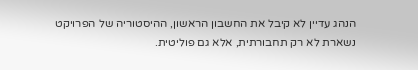הנהג עדיין לא קיבל את החשבון הראשון, ההיסטוריה של הפרויקט נשארת לא רק תחבורתית, אלא גם פוליטית.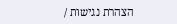הצהרת נגישות /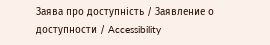Заява про доступність / Заявление о доступности / Accessibility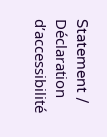Statement / Déclaration d’accessibilité